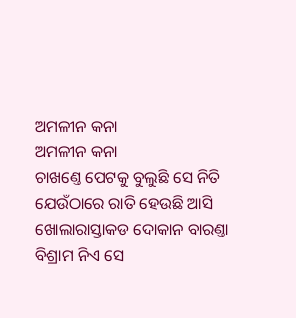ଅମଳୀନ କନା
ଅମଳୀନ କନା
ଚାଖଣ୍ତେ ପେଟକୁ ବୁଲୁଛି ସେ ନିତି
ଯେଉଁଠାରେ ରାତି ହେଉଛି ଆସି
ଖୋଲାରାସ୍ତାକଡ ଦୋକାନ ବାରଣ୍ତା
ବିଶ୍ରାମ ନିଏ ସେ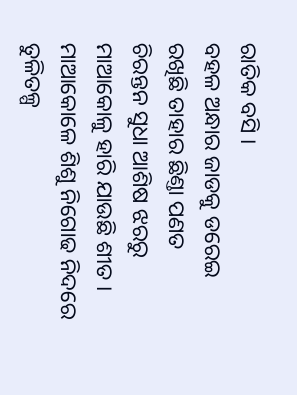ରାତିକ ବସି ।
ବହଳ ଅନ୍ଧାର ଜାଡକୁ ଡରେଇ
ରଖିଛି ତାହାର ଛିଣ୍ତା ପଣତ
ଚିରନ୍ତନ ସୁଧା ଆଶିଷ ଝରରୁ
ମାଆକୋଳୁ ହାରି ଯାଉଛି ଶୀତ ।
ମାଆକୋଳେ ଶିଶୁ ନିଗୋଢ ନିଦରେ
ତୁଳିତଳ୍ପ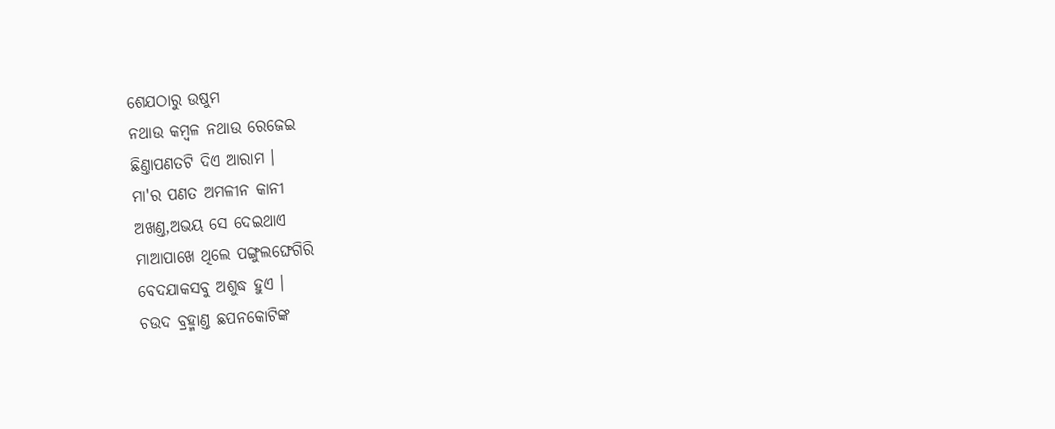ଶେଯଠାରୁ ଉଷୁମ
ନଥାଉ କମ୍ବଳ ନଥାଉ ରେଜେଇ
ଛିଣ୍ତାପଣତଟି ଦିଏ ଆରାମ ।
ମା'ର ପଣତ ଅମଳୀନ କାନୀ
ଅଖଣ୍ତ,ଅଭୟ ସେ ଦେଇଥାଏ
ମାଆପାଖେ ଥିଲେ ପଙ୍ଗୁଲଙ୍ଘେଗିରି
ବେଦଯାକସବୁ ଅଶୁଦ୍ଧ ହୁଏ ।
ଚଉଦ ବ୍ରହ୍ମାଣ୍ତ ଛପନକୋଟିଙ୍କ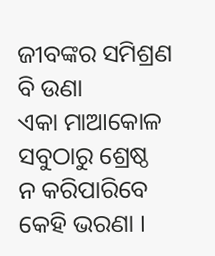ଜୀବଙ୍କର ସମିଶ୍ରଣ ବି ଉଣା
ଏକା ମାଆକୋଳ ସବୁଠାରୁ ଶ୍ରେଷ୍ଠ
ନ କରିପାରିବେ କେହି ଭରଣା ।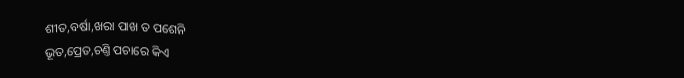ଶୀତ,ବର୍ଷା,ଖରା ପାଖ ତ ପଶେନି
ଭୂତ,ପ୍ରେତ,ଚଣ୍ତି ପଚାରେ କିଏ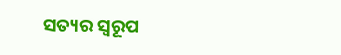ସତ୍ୟର ସ୍ବରୂପ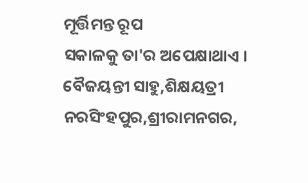ମୂର୍ତ୍ତିମନ୍ତ ରୂପ
ସକାଳକୁ ତା'ର ଅପେକ୍ଷାଥାଏ ।
ବୈଜୟନ୍ତୀ ସାହୁ,ଶିକ୍ଷୟତ୍ରୀ
ନରସିଂହପୁର,ଶ୍ରୀରାମନଗର,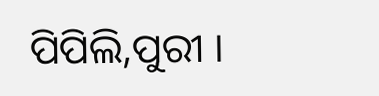ପିପିଲି,ପୁରୀ ।